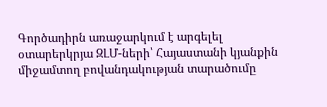Գործադիրն առաջարկում է արգելել օտարերկրյա ԶԼՄ-ների՝ Հայաստանի կյանքին միջամտող բովանդակության տարածումը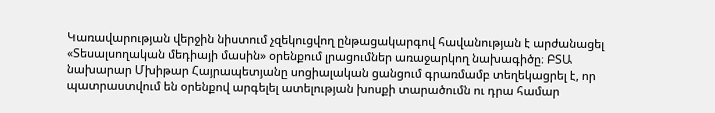Կառավարության վերջին նիստում չզեկուցվող ընթացակարգով հավանության է արժանացել «Տեսալսողական մեդիայի մասին» օրենքում լրացումներ առաջարկող նախագիծը։ ԲՏԱ նախարար Մխիթար Հայրապետյանը սոցիալական ցանցում գրառմամբ տեղեկացրել է, որ պատրաստվում են օրենքով արգելել ատելության խոսքի տարածումն ու դրա համար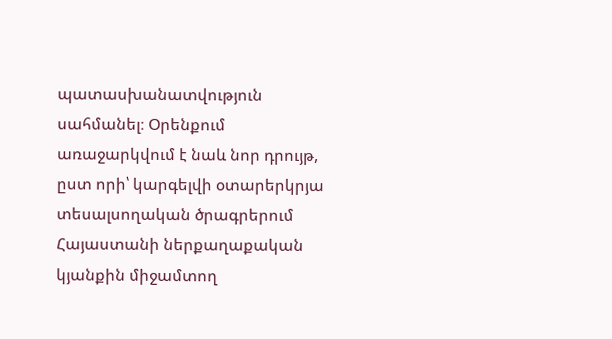պատասխանատվություն սահմանել։ Օրենքում առաջարկվում է նաև նոր դրույթ, ըստ որի՝ կարգելվի օտարերկրյա տեսալսողական ծրագրերում Հայաստանի ներքաղաքական կյանքին միջամտող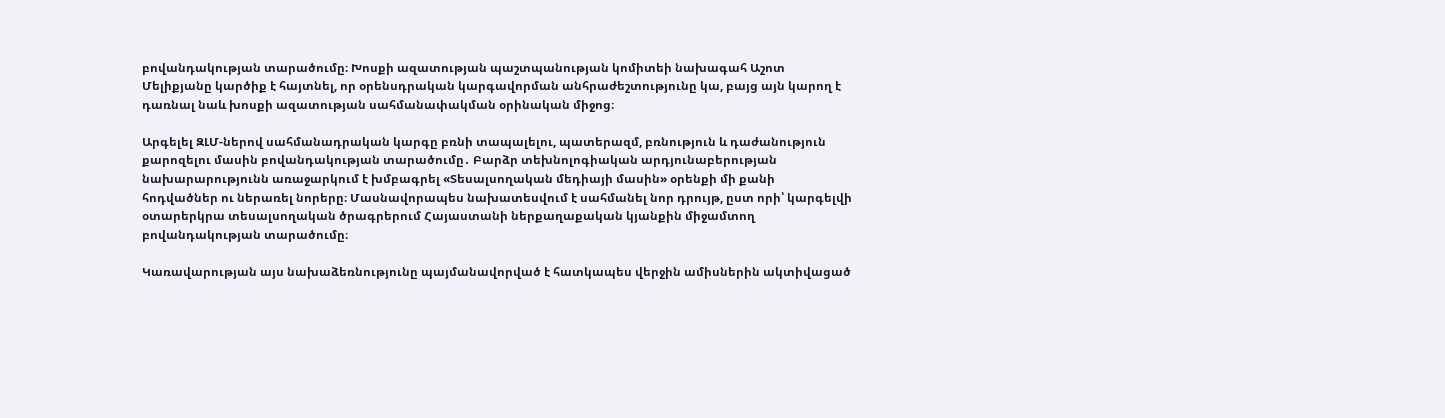բովանդակության տարածումը։ Խոսքի ազատության պաշտպանության կոմիտեի նախագահ Աշոտ Մելիքյանը կարծիք է հայտնել, որ օրենսդրական կարգավորման անհրաժեշտությունը կա, բայց այն կարող է դառնալ նաև խոսքի ազատության սահմանափակման օրինական միջոց։

Արգելել ԶԼՄ-ներով սահմանադրական կարգը բռնի տապալելու, պատերազմ, բռնություն և դաժանություն քարոզելու մասին բովանդակության տարածումը․ Բարձր տեխնոլոգիական արդյունաբերության նախարարությունն առաջարկում է խմբագրել «Տեսալսողական մեդիայի մասին» օրենքի մի քանի հոդվածներ ու ներառել նորերը։ Մասնավորապես նախատեսվում է սահմանել նոր դրույթ, ըստ որի՝ կարգելվի օտարերկրա տեսալսողական ծրագրերում Հայաստանի ներքաղաքական կյանքին միջամտող բովանդակության տարածումը։

Կառավարության այս նախաձեռնությունը պայմանավորված է հատկապես վերջին ամիսներին ակտիվացած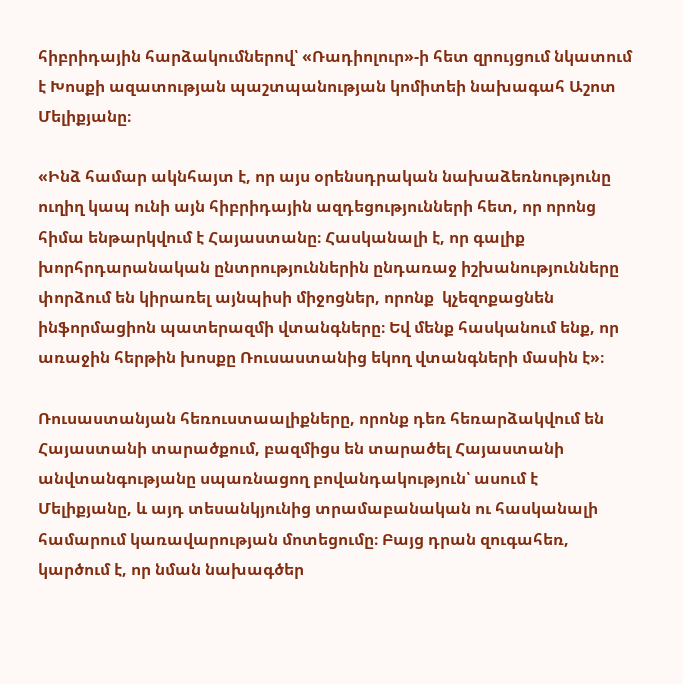հիբրիդային հարձակումներով՝ «Ռադիոլուր»-ի հետ զրույցում նկատում է Խոսքի ազատության պաշտպանության կոմիտեի նախագահ Աշոտ Մելիքյանը։

«Ինձ համար ակնհայտ է, որ այս օրենսդրական նախաձեռնությունը ուղիղ կապ ունի այն հիբրիդային ազդեցությունների հետ, որ որոնց հիմա ենթարկվում է Հայաստանը։ Հասկանալի է, որ գալիք խորհրդարանական ընտրություններին ընդառաջ իշխանությունները փորձում են կիրառել այնպիսի միջոցներ, որոնք  կչեզոքացնեն ինֆորմացիոն պատերազմի վտանգները։ Եվ մենք հասկանում ենք, որ առաջին հերթին խոսքը Ռուսաստանից եկող վտանգների մասին է»։

Ռուսաստանյան հեռուստաալիքները, որոնք դեռ հեռարձակվում են Հայաստանի տարածքում, բազմիցս են տարածել Հայաստանի անվտանգությանը սպառնացող բովանդակություն՝ ասում է Մելիքյանը, և այդ տեսանկյունից տրամաբանական ու հասկանալի համարում կառավարության մոտեցումը։ Բայց դրան զուգահեռ, կարծում է, որ նման նախագծեր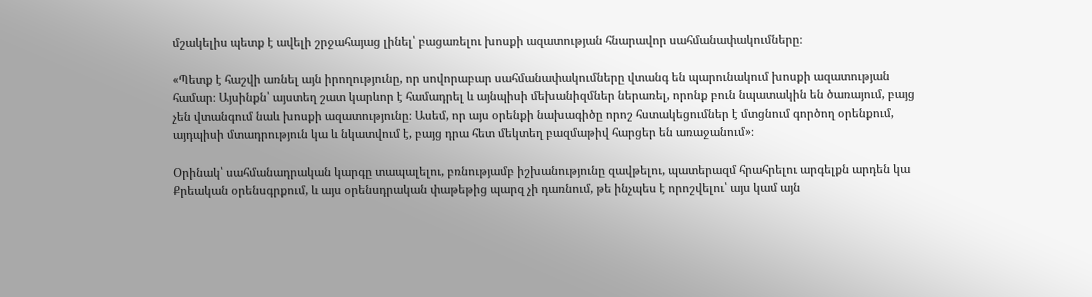մշակելիս պետք է ավելի շրջահայաց լինել՝ բացառելու խոսքի ազատության հնարավոր սահմանափակումները։

«Պետք է հաշվի առնել այն իրողությունը, որ սովորաբար սահմանափակումները վտանգ են պարունակում խոսքի ազատության համար։ Այսինքն՝ այստեղ շատ կարևոր է համադրել և այնպիսի մեխանիզմներ ներառել, որոնք բուն նպատակին են ծառայում, բայց չեն վտանգում նաև խոսքի ազատությունը։ Ասեմ, որ այս օրենքի նախագիծը որոշ հստակեցումներ է մտցնում գործող օրենքում, այդպիսի մտադրություն կա և նկատվում է, բայց դրա հետ մեկտեղ բազմաթիվ հարցեր են առաջանում»։

Օրինակ՝ սահմանադրական կարգը տապալելու, բռնությամբ իշխանությունը զավթելու, պատերազմ հրահրելու արգելքն արդեն կա Քրեական օրենսգրքում, և այս օրենսդրական փաթեթից պարզ չի դառնում, թե ինչպես է որոշվելու՝ այս կամ այն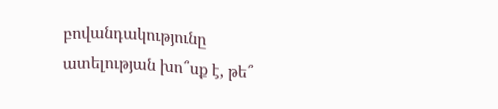բովանդակությունը ատելության խո՞սք է, թե՞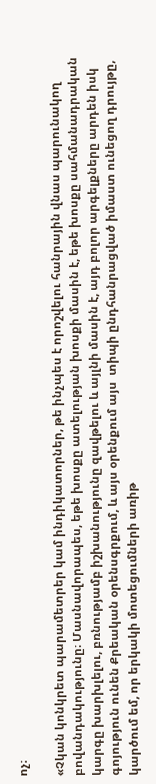ոչ։

«Չկան կոնկրետ պարամետրեր կամ ինդիկատորներ, թե ինչպես է որոշվելու հանրային վնաս պարունակող բովանդակությունը։ Մասնավորապես, եթե խոսքը ատելության խոսքի մասին է, եթե խոսքը սահմանադրական կարգը խարխլելու, բռնությամբ իշխանությունը զավթելու և այլնի մասին է, այդ բոլոր արգելքները արդեն իսկ գոյություն ունեն Քրեական օրենսգրքում, և այս օրենքում այս  տիպի ընդհանրացված իմաստ ունեցող դրույթը, կարծում եմ, որ երկակի մոտեցումների առիթ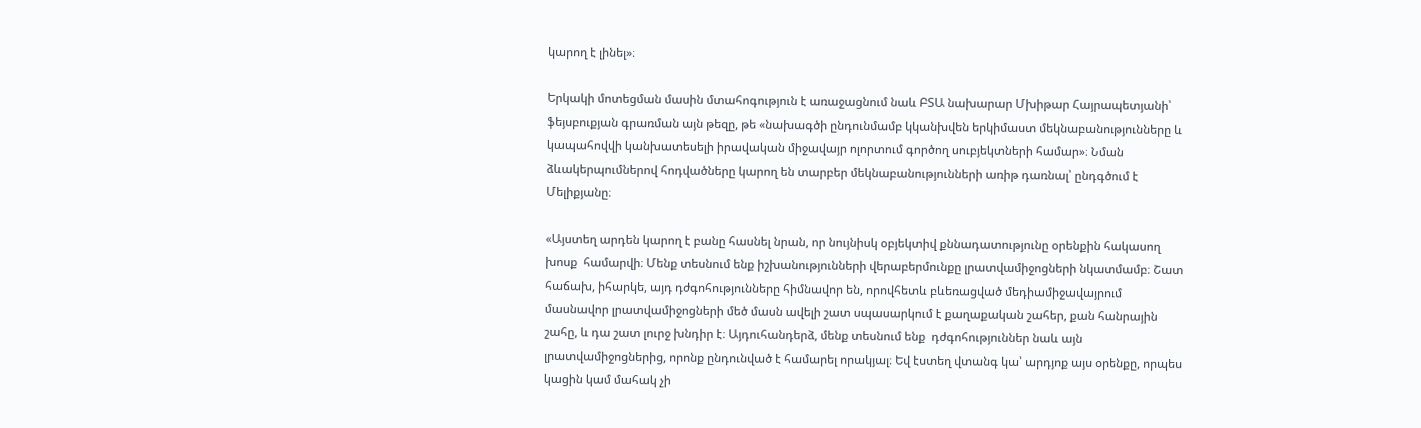կարող է լինել»։

Երկակի մոտեցման մասին մտահոգություն է առաջացնում նաև ԲՏԱ նախարար Մխիթար Հայրապետյանի՝ ֆեյսբուքյան գրառման այն թեզը, թե «նախագծի ընդունմամբ կկանխվեն երկիմաստ մեկնաբանությունները և կապահովվի կանխատեսելի իրավական միջավայր ոլորտում գործող սուբյեկտների համար»։ Նման ձևակերպումներով հոդվածները կարող են տարբեր մեկնաբանությունների առիթ դառնալ՝ ընդգծում է Մելիքյանը։

«Այստեղ արդեն կարող է բանը հասնել նրան, որ նույնիսկ օբյեկտիվ քննադատությունը օրենքին հակասող խոսք  համարվի։ Մենք տեսնում ենք իշխանությունների վերաբերմունքը լրատվամիջոցների նկատմամբ։ Շատ հաճախ, իհարկե, այդ դժգոհությունները հիմնավոր են, որովհետև բևեռացված մեդիամիջավայրում մասնավոր լրատվամիջոցների մեծ մասն ավելի շատ սպասարկում է քաղաքական շահեր, քան հանրային շահը, և դա շատ լուրջ խնդիր է։ Այդուհանդերձ, մենք տեսնում ենք  դժգոհություններ նաև այն լրատվամիջոցներից, որոնք ընդունված է համարել որակյալ։ Եվ էստեղ վտանգ կա՝ արդյոք այս օրենքը, որպես կացին կամ մահակ չի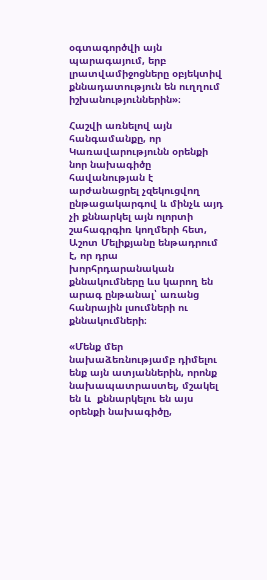օգտագործվի այն պարագայում, երբ լրատվամիջոցները օբյեկտիվ քննադատություն են ուղղում իշխանություններին»։

Հաշվի առնելով այն հանգամանքը, որ Կառավարությունն օրենքի նոր նախագիծը հավանության է արժանացրել չզեկուցվող ընթացակարգով և մինչև այդ չի քննարկել այն ոլորտի շահագրգիռ կողմերի հետ, Աշոտ Մելիքյանը ենթադրում է, որ դրա խորհրդարանական քննակումները ևս կարող են արագ ընթանալ՝ առանց հանրային լսումների ու քննակումների։

«Մենք մեր նախաձեռնությամբ դիմելու ենք այն ատյաններին, որոնք նախապատրաստել, մշակել են և  քննարկելու են այս օրենքի նախագիծը,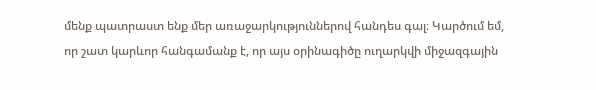մենք պատրաստ ենք մեր առաջարկություններով հանդես գալ։ Կարծում եմ, որ շատ կարևոր հանգամանք է, որ այս օրինագիծը ուղարկվի միջազգային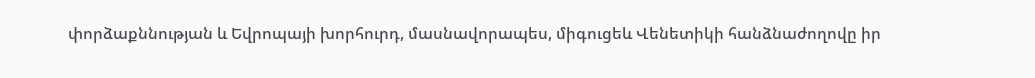փորձաքննության և Եվրոպայի խորհուրդ, մասնավորապես, միգուցեև Վենետիկի հանձնաժողովը իր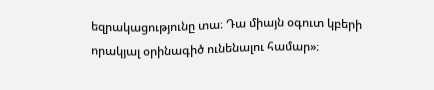եզրակացությունը տա։ Դա միայն օգուտ կբերի որակյալ օրինագիծ ունենալու համար»։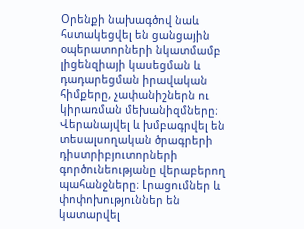Օրենքի նախագծով նաև հստակեցվել են ցանցային օպերատորների նկատմամբ լիցենզիայի կասեցման և դադարեցման իրավական հիմքերը, չափանիշներն ու կիրառման մեխանիզմները։ Վերանայվել և խմբագրվել են տեսալսողական ծրագրերի դիստրիբյուտորների գործունեությանը վերաբերող պահանջները։ Լրացումներ և փոփոխություններ են կատարվել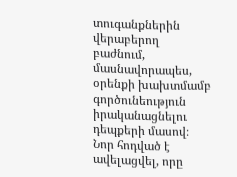տուգանքներին վերաբերող բաժնում, մասնավորապես, օրենքի խախտմամբ գործունեություն իրականացնելու դեպքերի մասով։ Նոր հոդված է ավելացվել, որը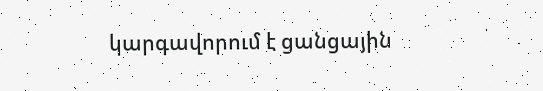կարգավորում է ցանցային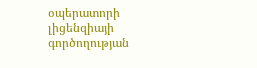օպերատորի լիցենզիայի գործողության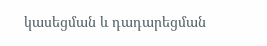կասեցման և դադարեցման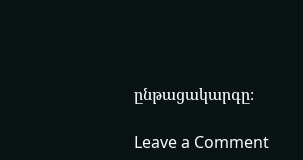ընթացակարգը։

Leave a Comment